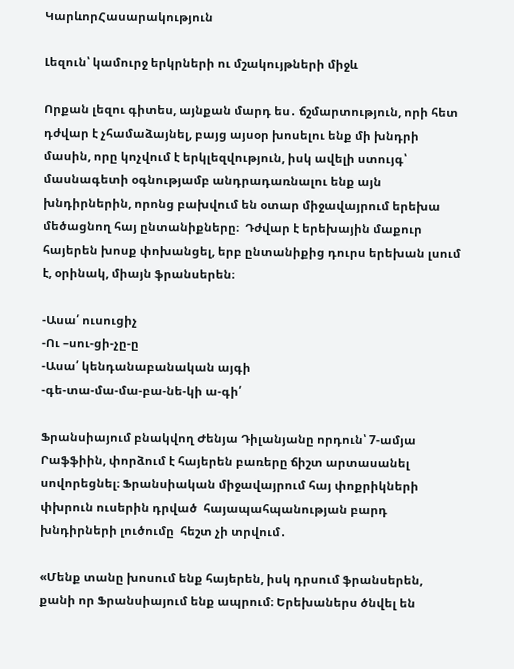ԿարևորՀասարակություն

Լեզուն՝ կամուրջ երկրների ու մշակույթների միջև

Որքան լեզու գիտես, այնքան մարդ ես․ ճշմարտություն, որի հետ դժվար է չհամաձայնել, բայց այսօր խոսելու ենք մի խնդրի մասին, որը կոչվում է երկլեզվություն, իսկ ավելի ստույգ՝ մասնագետի օգնությամբ անդրադառնալու ենք այն խնդիրներին, որոնց բախվում են օտար միջավայրում երեխա մեծացնող հայ ընտանիքները։  Դժվար է երեխային մաքուր հայերեն խոսք փոխանցել, երբ ընտանիքից դուրս երեխան լսում է, օրինակ, միայն ֆրանսերեն։

-Ասա՛ ուսուցիչ
-Ու –սու-ցի-չը-ը
-Ասա՛ կենդանաբանական այգի
-գե-տա-մա-մա-բա-նե-կի ա-գի՛

Ֆրանսիայում բնակվող Ժենյա Դիլանյանը որդուն՝ 7-ամյա Րաֆֆիին, փորձում է հայերեն բառերը ճիշտ արտասանել սովորեցնել։ Ֆրանսիական միջավայրում հայ փոքրիկների փխրուն ուսերին դրված  հայապահպանության բարդ խնդիրների լուծումը  հեշտ չի տրվում․

«Մենք տանը խոսում ենք հայերեն, իսկ դրսում ֆրանսերեն, քանի որ Ֆրանսիայում ենք ապրում։ Երեխաներս ծնվել են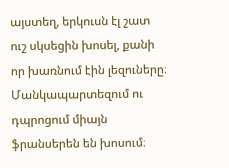այստեղ, երկուսն էլ շատ ուշ սկսեցին խոսել, քանի որ խառնում էին լեզուները։ Մանկապարտեզում ու դպրոցում միայն ֆրանսերեն են խոսում։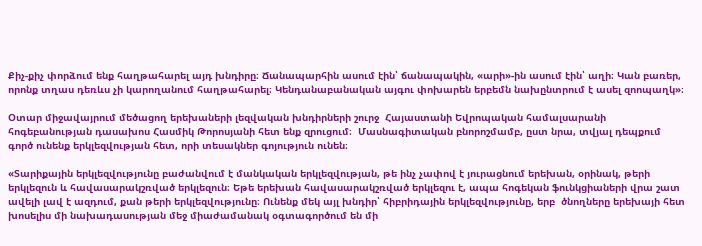Քիչ-քիչ փորձում ենք հաղթահարել այդ խնդիրը։ Ճանապարհին ասում էին՝ ճանապակին, «արի»-ին ասում էին՝ աղի։ Կան բառեր, որոնք տղաս դեռևս չի կարողանում հաղթահարել։ Կենդանաբանական այգու փոխարեն երբեմն նախընտրում է ասել զոոպաղկ»։

Օտար միջավայրում մեծացող երեխաների լեզվական խնդիրների շուրջ  Հայաստանի Եվրոպական համալսարանի հոգեբանության դասախոս Հասմիկ Թորոսյանի հետ ենք զրուցում։  Մասնագիտական բնորոշմամբ, ըստ նրա, տվյալ դեպքում գործ ունենք երկլեզվության հետ, որի տեսակներ գոյություն ունեն։

«Տարիքային երկլեզվությունը բաժանվում է մանկական երկլեզվության, թե ինչ չափով է յուրացնում երեխան, օրինակ, թերի երկլեզուն և հավասարակշռված երկլեզուն։ Եթե երեխան հավասարակշռված երկլեզու է, ապա հոգեկան ֆունկցիաների վրա շատ ավելի լավ է ազդում, քան թերի երկլեզվությունը։ Ունենք մեկ այլ խնդիր՝ հիբրիդային երկլեզվությունը, երբ  ծնողները երեխայի հետ խոսելիս մի նախադասության մեջ միաժամանակ օգտագործում են մի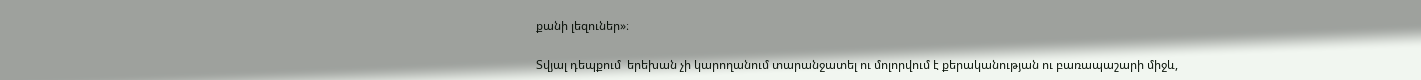քանի լեզուներ»։

Տվյալ դեպքում  երեխան չի կարողանում տարանջատել ու մոլորվում է քերականության ու բառապաշարի միջև,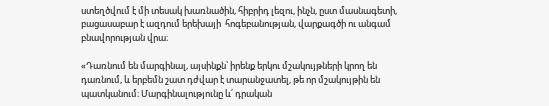ստեղծվում է մի տեսակ խառնածին, հիբրիդ լեզու, ինչն, ըստ մասնագետի,  բացասաբար է ազդում երեխայի  հոգեբանության, վարքագծի ու անգամ բնավորության վրա։

«Դառնում են մարգինալ, այսինքն՝ իրենք երկու մշակույթների կրող են դառնում, և երբեմն շատ դժվար է տարանջատել, թե որ մշակույթին են պատկանում։ Մարգինալությունը և՛ դրական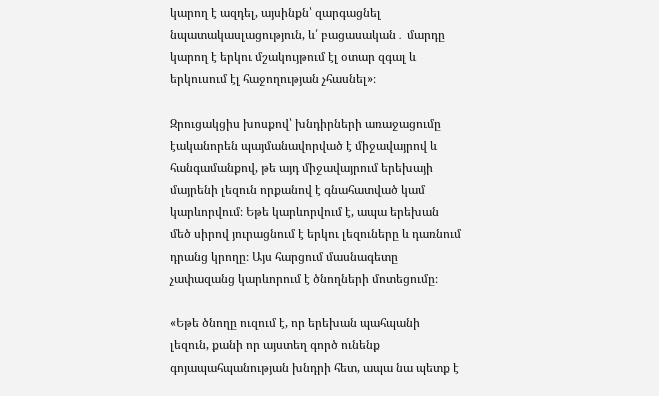կարող է ազդել, այսինքն՝ զարգացնել նպատակասլացություն, և՛ բացասական․ մարդը կարող է երկու մշակույթում էլ օտար զգալ և երկուսում էլ հաջողության չհասնել»։

Զրուցակցիս խոսքով՝ խնդիրների առաջացումը էականորեն պայմանավորված է միջավայրով և հանգամանքով, թե այդ միջավայրում երեխայի մայրենի լեզուն որքանով է գնահատված կամ կարևորվում։ Եթե կարևորվում է, ապա երեխան մեծ սիրով յուրացնում է երկու լեզուները և դառնում դրանց կրողը։ Այս հարցում մասնագետը չափազանց կարևորում է ծնողների մոտեցումը։

«Եթե ծնողը ուզում է, որ երեխան պահպանի լեզուն, քանի որ այստեղ գործ ունենք գոյապահպանության խնդրի հետ, ապա նա պետք է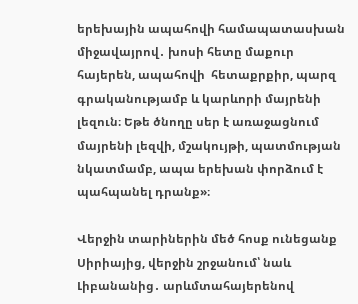երեխային ապահովի համապատասխան միջավայրով․ խոսի հետը մաքուր հայերեն, ապահովի  հետաքրքիր, պարզ գրականությամբ և կարևորի մայրենի լեզուն։ Եթե ծնողը սեր է առաջացնում մայրենի լեզվի, մշակույթի, պատմության նկատմամբ, ապա երեխան փորձում է պահպանել դրանք»։

Վերջին տարիներին մեծ հոսք ունեցանք Սիրիայից, վերջին շրջանում՝ նաև Լիբանանից․ արևմտահայերենով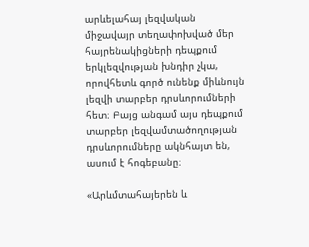արևելահայ լեզվական միջավայր տեղափոխված մեր հայրենակիցների դեպքում  երկլեզվության խնդիր չկա, որովհետև գործ ունենք միևնույն լեզվի տարբեր դրսևորումների հետ։ Բայց անգամ այս դեպքում տարբեր լեզվամտածողության դրսևորումները ակնհայտ են, ասում է հոգեբանը։

«Արևմտահայերեն և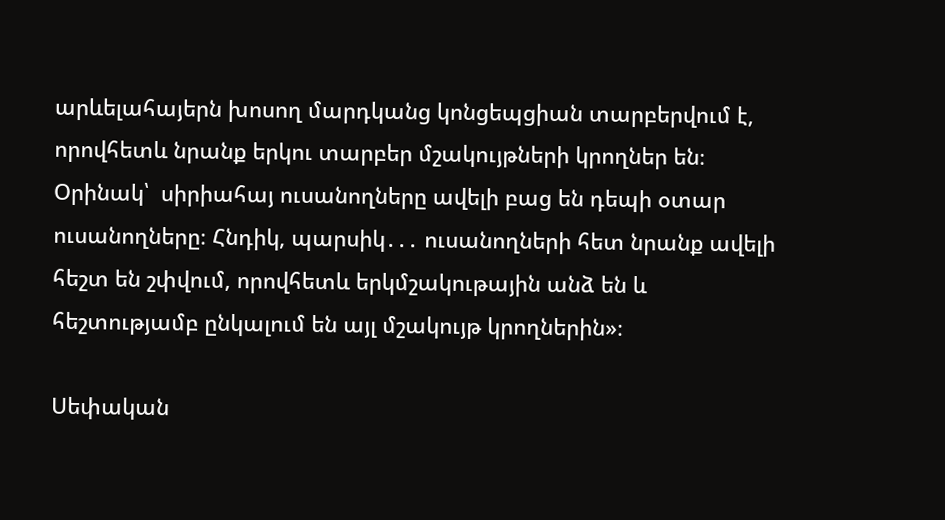արևելահայերն խոսող մարդկանց կոնցեպցիան տարբերվում է, որովհետև նրանք երկու տարբեր մշակույթների կրողներ են։ Օրինակ՝  սիրիահայ ուսանողները ավելի բաց են դեպի օտար ուսանողները։ Հնդիկ, պարսիկ․․․ ուսանողների հետ նրանք ավելի հեշտ են շփվում, որովհետև երկմշակութային անձ են և հեշտությամբ ընկալում են այլ մշակույթ կրողներին»։

Սեփական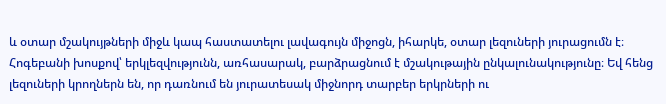և օտար մշակույթների միջև կապ հաստատելու լավագույն միջոցն, իհարկե, օտար լեզուների յուրացումն է։ Հոգեբանի խոսքով՝ երկլեզվությունն, առհասարակ, բարձրացնում է մշակութային ընկալունակությունը։ Եվ հենց լեզուների կրողներն են, որ դառնում են յուրատեսակ միջնորդ տարբեր երկրների ու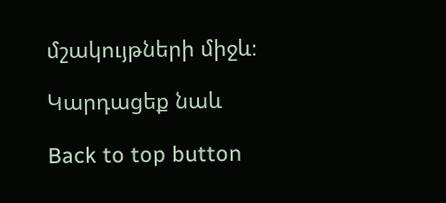մշակույթների միջև։

Կարդացեք նաև

Back to top button